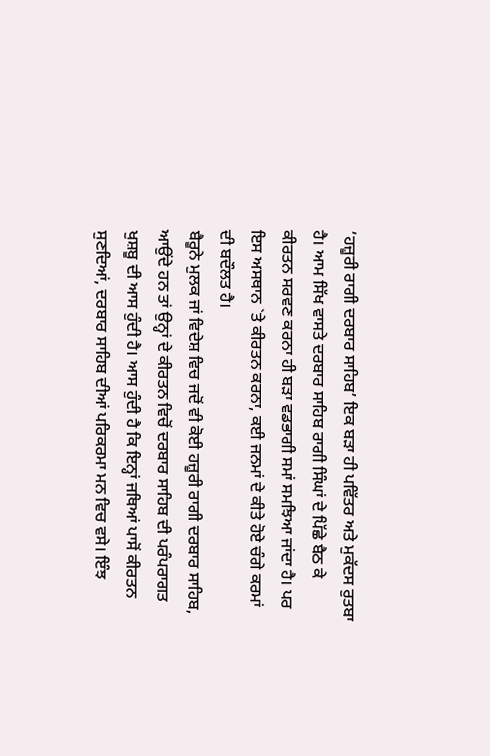‘ਹਜ਼ੂਰੀ ਰਾਗੀ ਦਰਬਾਰ ਸਾਹਿਬ’ ਇਕ ਬੜਾ ਹੀ ਪਵਿੱਤਰ ਅਤੇ ਮੁਕੱਦਸ ਰੁਤਬਾ ਹੈ। ਆਮ ਸਿੱਖ ਵਾਸਤੇ ਦਰਬਾਰ ਸਾਹਿਬ ਰਾਗੀ ਸਿੰਘਾਂ ਦੇ ਪਿੱਛੇ ਬੈਠ ਕੇ ਕੀਰਤਨ ਸਰਵਣ ਕਰਨਾ ਹੀ ਬੜਾ ਵਡਭਾਗੀ ਸਮਾਂ ਸਮਝਿਆ ਜਾਂਦਾ ਹੈ। ਪਰ ਇਸ ਅਸਥਾਨ `ਤੇ ਕੀਰਤਨ ਕਰਨਾ, ਕਈ ਜਨਮਾਂ ਦੇ ਕੀਤੇ ਹੋਏ ਚੰਗੇ ਕਰਮਾਂ ਦੀ ਬਦੌਲਤ ਹੈ।
ਬੈਰੂਨੇ ਮੁਲਕ ਜਾਂ ਵਿਦੇਸ਼ ਵਿਚ ਜਦੋਂ ਵੀ ਕੋਈ ਹਜ਼ੂਰੀ ਰਾਗੀ ਦਰਬਾਰ ਸਾਹਿਬ, ਆਉਂਦੇ ਹਨ ਤਾਂ ਉਨ੍ਹਾਂ ਦੇ ਕੀਰਤਨ ਵਿਚੋਂ ਦਰਬਾਰ ਸਾਹਿਬ ਦੀ ਪਰੰਪਰਾਗਤ ਖੁਸ਼ਬੂ ਦੀ ਆਸ ਹੁੰਦੀ ਹੈ। ਆਸ ਹੁੰਦੀ ਹੈ ਕਿ ਇਨ੍ਹਾਂ ਜਥਿਆਂ ਪਾਸੋਂ ਕੀਰਤਨ ਸੁਣਦਿਆਂ, ਦਰਬਾਰ ਸਾਹਿਬ ਦੀਆਂ ਪਰਿਕਰਮਾ ਮਨ ਵਿਚ ਵਸੇ। ਇੰਝ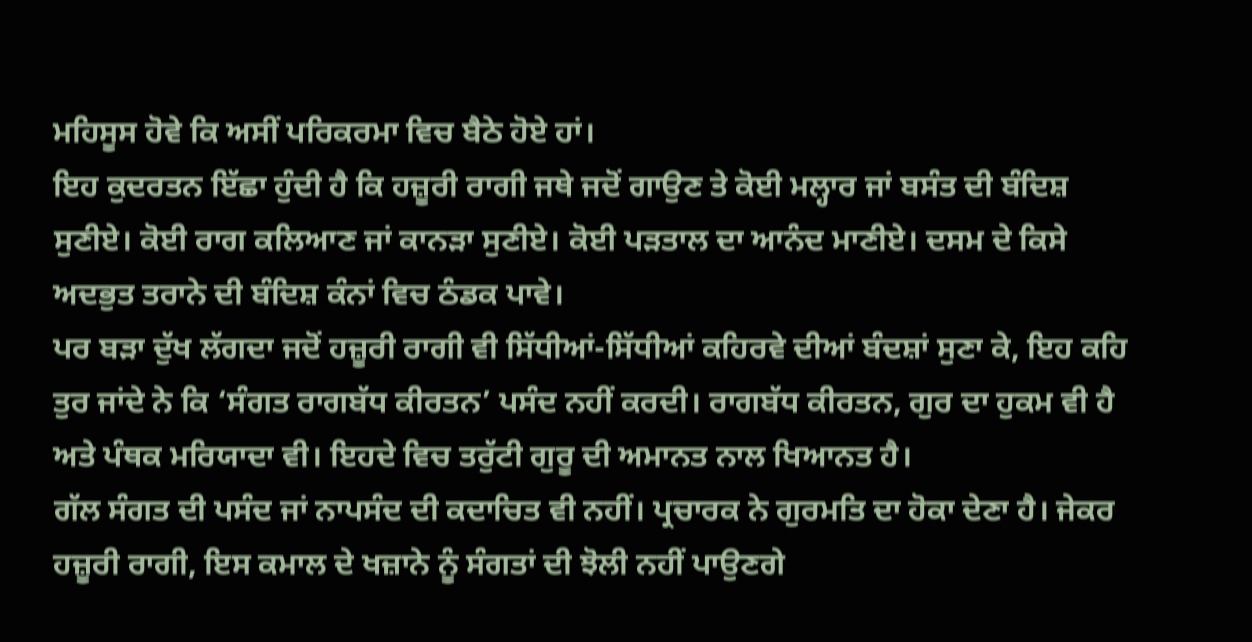ਮਹਿਸੂਸ ਹੋਵੇ ਕਿ ਅਸੀਂ ਪਰਿਕਰਮਾ ਵਿਚ ਬੈਠੇ ਹੋਏ ਹਾਂ।
ਇਹ ਕੁਦਰਤਨ ਇੱਛਾ ਹੁੰਦੀ ਹੈ ਕਿ ਹਜ਼ੂਰੀ ਰਾਗੀ ਜਥੇ ਜਦੋਂ ਗਾਉਣ ਤੇ ਕੋਈ ਮਲ੍ਹਾਰ ਜਾਂ ਬਸੰਤ ਦੀ ਬੰਦਿਸ਼ ਸੁਣੀਏ। ਕੋਈ ਰਾਗ ਕਲਿਆਣ ਜਾਂ ਕਾਨੜਾ ਸੁਣੀਏ। ਕੋਈ ਪੜਤਾਲ ਦਾ ਆਨੰਦ ਮਾਣੀਏ। ਦਸਮ ਦੇ ਕਿਸੇ ਅਦਭੁਤ ਤਰਾਨੇ ਦੀ ਬੰਦਿਸ਼ ਕੰਨਾਂ ਵਿਚ ਠੰਡਕ ਪਾਵੇ।
ਪਰ ਬੜਾ ਦੁੱਖ ਲੱਗਦਾ ਜਦੋਂ ਹਜ਼ੂਰੀ ਰਾਗੀ ਵੀ ਸਿੱਧੀਆਂ-ਸਿੱਧੀਆਂ ਕਹਿਰਵੇ ਦੀਆਂ ਬੰਦਸ਼ਾਂ ਸੁਣਾ ਕੇ, ਇਹ ਕਹਿ ਤੁਰ ਜਾਂਦੇ ਨੇ ਕਿ ‘ਸੰਗਤ ਰਾਗਬੱਧ ਕੀਰਤਨ’ ਪਸੰਦ ਨਹੀਂ ਕਰਦੀ। ਰਾਗਬੱਧ ਕੀਰਤਨ, ਗੁਰ ਦਾ ਹੁਕਮ ਵੀ ਹੈ ਅਤੇ ਪੰਥਕ ਮਰਿਯਾਦਾ ਵੀ। ਇਹਦੇ ਵਿਚ ਤਰੁੱਟੀ ਗੁਰੂ ਦੀ ਅਮਾਨਤ ਨਾਲ ਖਿਆਨਤ ਹੈ।
ਗੱਲ ਸੰਗਤ ਦੀ ਪਸੰਦ ਜਾਂ ਨਾਪਸੰਦ ਦੀ ਕਦਾਚਿਤ ਵੀ ਨਹੀਂ। ਪ੍ਰਚਾਰਕ ਨੇ ਗੁਰਮਤਿ ਦਾ ਹੋਕਾ ਦੇਣਾ ਹੈ। ਜੇਕਰ ਹਜ਼ੂਰੀ ਰਾਗੀ, ਇਸ ਕਮਾਲ ਦੇ ਖਜ਼ਾਨੇ ਨੂੰ ਸੰਗਤਾਂ ਦੀ ਝੋਲੀ ਨਹੀਂ ਪਾਉਣਗੇ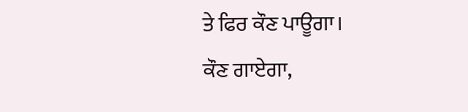ਤੇ ਫਿਰ ਕੌਣ ਪਾਊਗਾ।
ਕੌਣ ਗਾਏਗਾ,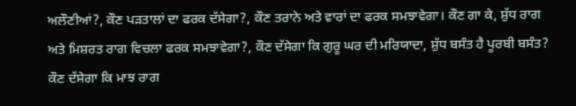ਅਲੌਣੀਆਂ?, ਕੌਣ ਪੜਤਾਲਾਂ ਦਾ ਫਰਕ ਦੱਸੇਗਾ?, ਕੌਣ ਤਰਾਨੇ ਅਤੇ ਵਾਰਾਂ ਦਾ ਫਰਕ ਸਮਝਾਵੇਗਾ। ਕੌਣ ਗਾ ਕੇ, ਸ਼ੁੱਧ ਰਾਗ ਅਤੇ ਮਿਸ਼ਰਤ ਰਾਗ ਵਿਚਲਾ ਫਰਕ ਸਮਝਾਵੇਗਾ?, ਕੌਣ ਦੱਸੇਗਾ ਕਿ ਗੁਰੂ ਘਰ ਦੀ ਮਰਿਯਾਦਾ, ਸ਼ੁੱਧ ਬਸੰਤ ਹੈ ਪੂਰਬੀ ਬਸੰਤ? ਕੌਣ ਦੱਸੇਗਾ ਕਿ ਮਾਝ ਰਾਗ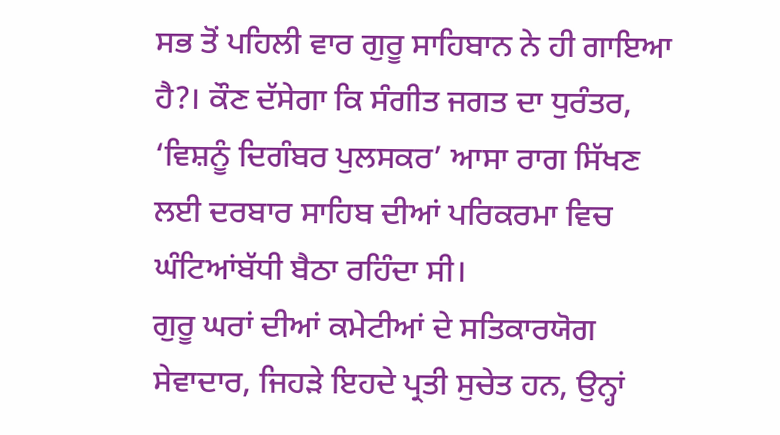ਸਭ ਤੋਂ ਪਹਿਲੀ ਵਾਰ ਗੁਰੂ ਸਾਹਿਬਾਨ ਨੇ ਹੀ ਗਾਇਆ ਹੈ?। ਕੌਣ ਦੱਸੇਗਾ ਕਿ ਸੰਗੀਤ ਜਗਤ ਦਾ ਧੁਰੰਤਰ, ‘ਵਿਸ਼ਨੂੰ ਦਿਗੰਬਰ ਪੁਲਸਕਰ’ ਆਸਾ ਰਾਗ ਸਿੱਖਣ ਲਈ ਦਰਬਾਰ ਸਾਹਿਬ ਦੀਆਂ ਪਰਿਕਰਮਾ ਵਿਚ ਘੰਟਿਆਂਬੱਧੀ ਬੈਠਾ ਰਹਿੰਦਾ ਸੀ।
ਗੁਰੂ ਘਰਾਂ ਦੀਆਂ ਕਮੇਟੀਆਂ ਦੇ ਸਤਿਕਾਰਯੋਗ ਸੇਵਾਦਾਰ, ਜਿਹੜੇ ਇਹਦੇ ਪ੍ਰਤੀ ਸੁਚੇਤ ਹਨ, ਉਨ੍ਹਾਂ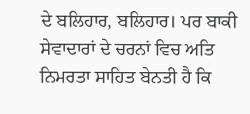ਦੇ ਬਲਿਹਾਰ, ਬਲਿਹਾਰ। ਪਰ ਬਾਕੀ ਸੇਵਾਦਾਰਾਂ ਦੇ ਚਰਨਾਂ ਵਿਚ ਅਤਿ ਨਿਮਰਤਾ ਸਾਹਿਤ ਬੇਨਤੀ ਹੈ ਕਿ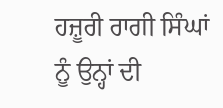ਹਜ਼ੂਰੀ ਰਾਗੀ ਸਿੰਘਾਂ ਨੂੰ ਉਨ੍ਹਾਂ ਦੀ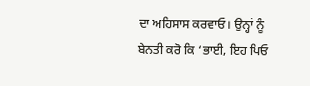ਦਾ ਅਹਿਸਾਸ ਕਰਵਾਓ। ਉਨ੍ਹਾਂ ਨੂੰ ਬੇਨਤੀ ਕਰੋ ਕਿ ‘ਭਾਈ, ਇਹ ਪਿਓ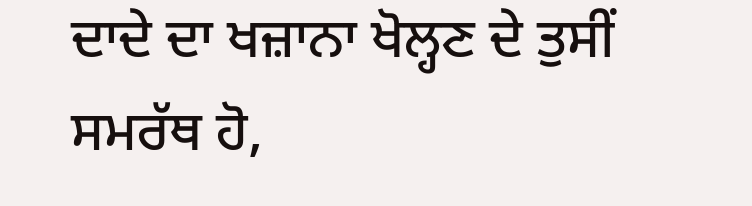ਦਾਦੇ ਦਾ ਖਜ਼ਾਨਾ ਖੋਲ੍ਹਣ ਦੇ ਤੁਸੀਂ ਸਮਰੱਥ ਹੋ,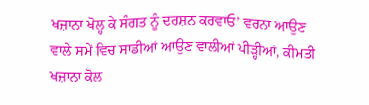ਖਜ਼ਾਨਾ ਖੋਲ੍ਹ ਕੇ ਸੰਗਤ ਨੂੰ ਦਰਸ਼ਨ ਕਰਵਾਓ’ ਵਰਨਾ ਆਉਣ ਵਾਲੇ ਸਮੇਂ ਵਿਚ ਸਾਡੀਆਂ ਆਉਣ ਵਾਲੀਆਂ ਪੀੜ੍ਹੀਆਂ, ਕੀਮਤੀ ਖਜ਼ਾਨਾ ਕੋਲ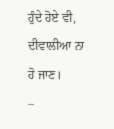ਹੁੰਦੇ ਹੋਏ ਵੀ, ਦੀਵਾਲੀਆ ਨਾ ਹੋ ਜਾਣ।
–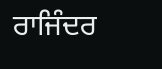ਰਾਜਿੰਦਰ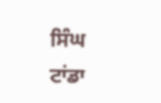ਸਿੰਘ ਟਾਂਡਾ